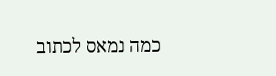כמה נמאס לכתוב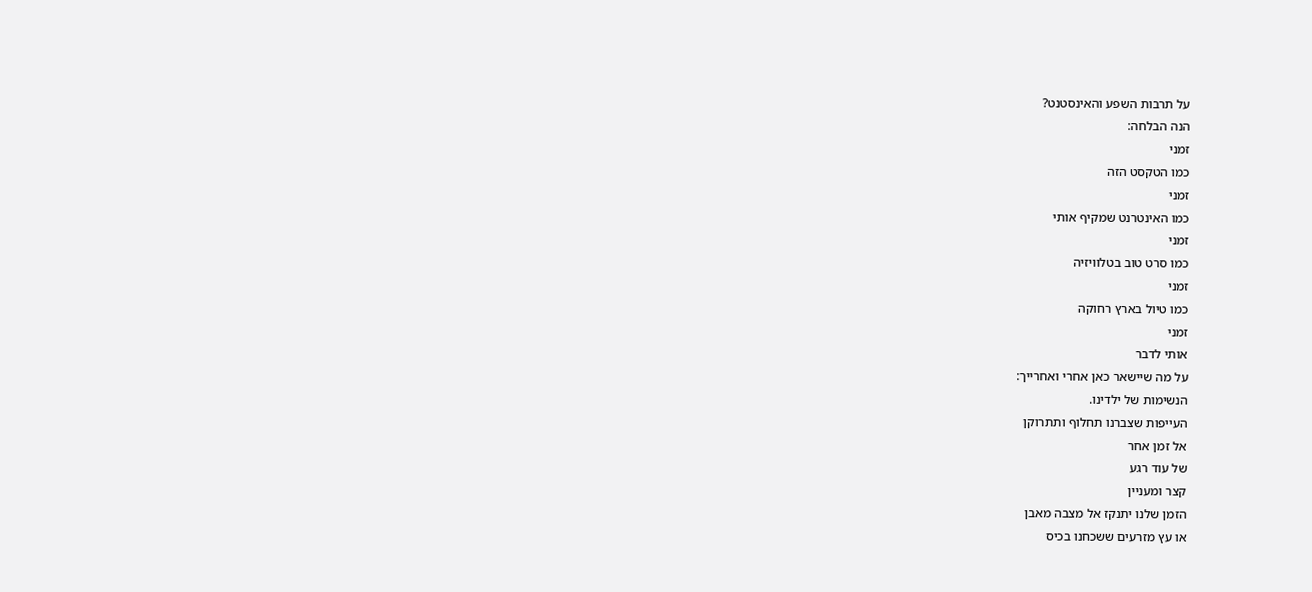על תרבות השפע והאינסטנט?
הנה הבלחה:
זמני
כמו הטקסט הזה
זמני
כמו האינטרנט שמקיף אותי
זמני
כמו סרט טוב בטלוויזיה
זמני
כמו טיול בארץ רחוקה
זמני
אותי לדבר
על מה שיישאר כאן אחרי ואחרייך:
הנשימות של ילדינו.
העייפות שצברנו תחלוף ותתרוקן
אל זמן אחר
של עוד רגע
קצר ומעניין
הזמן שלנו יתנקז אל מצבה מאבן
או עץ מזרעים ששכחנו בכיס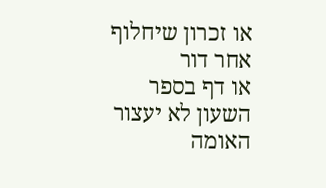או זכרון שיחלוף אחר דור
או דף בספר
השעון לא יעצור
האומה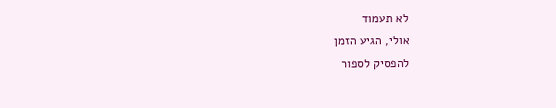לא תעמוד
אולי, הגיע הזמן
להפסיק לספור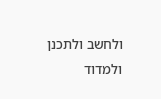ולחשב ולתכנן ולמדוד